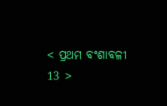< ପ୍ରଥମ ବଂଶାବଳୀ 13 >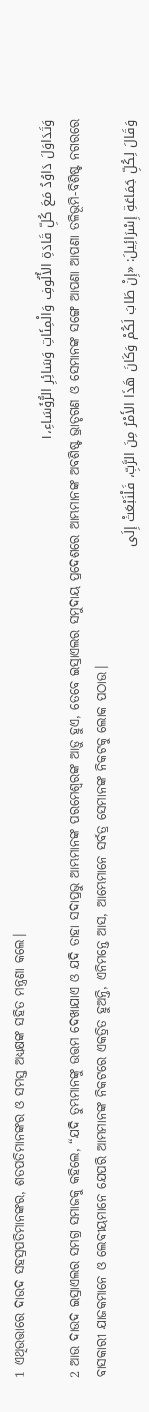1 ଏଥିଉତ୍ତାରେ ଦାଉଦ ସହସ୍ରପତିମାନଙ୍କର, ଶତପତିମାନଙ୍କର ଓ ସମସ୍ତ ଅଧ୍ୟକ୍ଷଙ୍କ ସହିତ ମନ୍ତ୍ରଣା କଲେ।
وَتَدَاوَلَ دَاوُدُ مَعَ كُلِّ قَادَةِ الأُلُوفِ وَالْمِئَاتِ وَسَائِرِ الرُّؤَسَاءِ،١
2 ଆଉ ଦାଉଦ ଇସ୍ରାଏଲର ସମଗ୍ର ସମାଜକୁ କହିଲେ, “ଯଦି ତୁମ୍ଭମାନଙ୍କୁ ଉତ୍ତମ ଦେଖାଯାଏ ଓ ଯଦି ତାହା ସଦାପ୍ରଭୁ ଆମ୍ଭମାନଙ୍କ ପରମେଶ୍ୱରଙ୍କ ଆଡ଼ୁ ହୁଏ, ତେବେ ଇସ୍ରାଏଲର ସମୁଦାୟ ପ୍ରଦେଶରେ ଆମ୍ଭମାନଙ୍କ ଅବଶିଷ୍ଟ ଭ୍ରାତୃଗଣ ଓ ସେମାନଙ୍କ ସଙ୍ଗେ ଆପଣା ଆପଣା ତଳିଭୂମି-ବିଶିଷ୍ଟ ନଗରରେ ବାସକାରୀ ଯାଜକମାନେ ଓ ଲେବୀୟମାନେ ଯେପରି ଆମ୍ଭମାନଙ୍କ ନିକଟରେ ଏକତ୍ରିତ ହୁଅନ୍ତି, ଏନିମନ୍ତେ ଆସ, ଆମ୍ଭେମାନେ ସର୍ବତ୍ର ସେମାନଙ୍କ ନିକଟକୁ ଲୋକ ପଠାଉ।
وَقَالَ لِكُلِّ جَمَاعَةِ إِسْرَائِيلَ: «إِنْ طَابَ لَكُمْ وَكَانَ هَذَا الأَمْرُ مِنَ الرَّبِّ، فَلْنَبْعَثْ إِلَى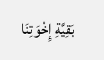بَقِيَّةِ إِخْوَتِنَا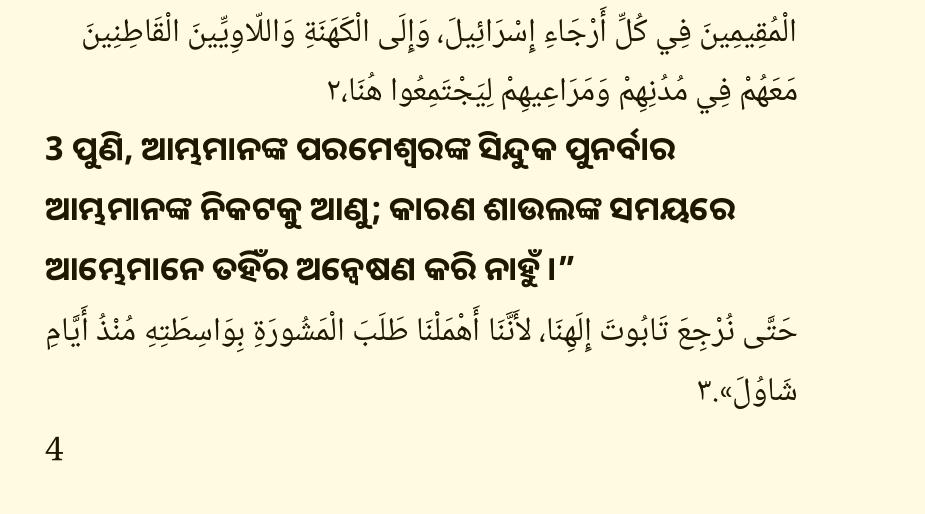الْمُقِيمِينَ فِي كُلِّ أَرْجَاءِ إِسْرَائِيلَ، وَإِلَى الْكَهَنَةِ وَاللّاوِيِّينَ الْقَاطِنِينَ مَعَهُمْ فِي مُدُنِهِمْ وَمَرَاعِيهِمْ لِيَجْتَمِعُوا هُنَا،٢
3 ପୁଣି, ଆମ୍ଭମାନଙ୍କ ପରମେଶ୍ୱରଙ୍କ ସିନ୍ଦୁକ ପୁନର୍ବାର ଆମ୍ଭମାନଙ୍କ ନିକଟକୁ ଆଣୁ; କାରଣ ଶାଉଲଙ୍କ ସମୟରେ ଆମ୍ଭେମାନେ ତହିଁର ଅନ୍ୱେଷଣ କରି ନାହୁଁ।”
حَتَّى نُرْجِعَ تَابُوتَ إِلَهِنَا، لأَنَّنَا أَهْمَلْنَا طَلَبَ الْمَشُورَةِ بِوَاسِطَتِهِ مُنْذُ أَيَّامِ شَاوُلَ».٣
4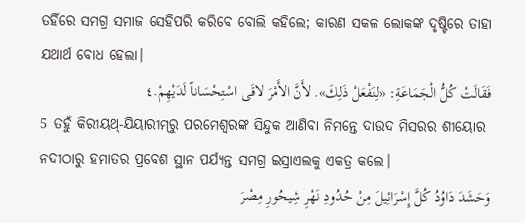ତହିଁରେ ସମଗ୍ର ସମାଜ ସେହିପରି କରିବେ ବୋଲି କହିଲେ; କାରଣ ସକଳ ଲୋକଙ୍କ ଦୃଷ୍ଟିରେ ତାହା ଯଥାର୍ଥ ବୋଧ ହେଲା।
فَقَالَتْ كُلُّ الْجَمَاعَةِ: «لِنَفْعَلْ ذَلِكَ». لأَنَّ الأَمْرَ لاقَى اسْتِحْسَاناً لَدَيْهِمْ.٤
5 ତହୁଁ କିରୀୟଥ୍‍-ଯିୟାରୀମ୍‍ରୁ ପରମେଶ୍ୱରଙ୍କ ସିନ୍ଦୁକ ଆଣିବା ନିମନ୍ତେ ଦାଉଦ ମିସରର ଶୀୟୋର ନଦୀଠାରୁ ହମାତର ପ୍ରବେଶ ସ୍ଥାନ ପର୍ଯ୍ୟନ୍ତ ସମଗ୍ର ଇସ୍ରାଏଲକୁ ଏକତ୍ର କଲେ।
وَحَشَدَ دَاوُدُ كُلَّ إِسْرَائِيلَ مِنْ حُدُودِ نَهْرِ شِيحُورِ مِصْرَ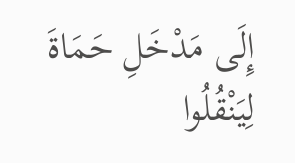إِلَى مَدْخَلِ حَمَاةَ لِيَنْقُلُوا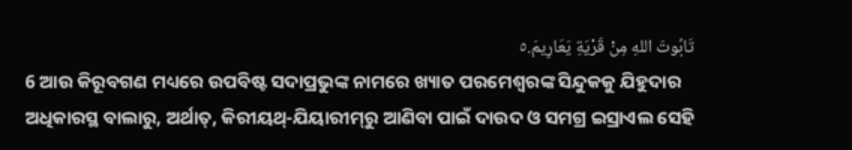تَابُوتَ اللهِ مِنْ قَرْيَةِ يَعَارِيمَ.٥
6 ଆଉ କିରୂବଗଣ ମଧ୍ୟରେ ଉପବିଷ୍ଟ ସଦାପ୍ରଭୁଙ୍କ ନାମରେ ଖ୍ୟାତ ପରମେଶ୍ୱରଙ୍କ ସିନ୍ଦୁକକୁ ଯିହୁଦାର ଅଧିକାରସ୍ଥ ବାଲାରୁ, ଅର୍ଥାତ୍‍, କିରୀୟଥ୍‍-ଯିୟାରୀମ୍‍ରୁ ଆଣିବା ପାଇଁ ଦାଉଦ ଓ ସମଗ୍ର ଇସ୍ରାଏଲ ସେହି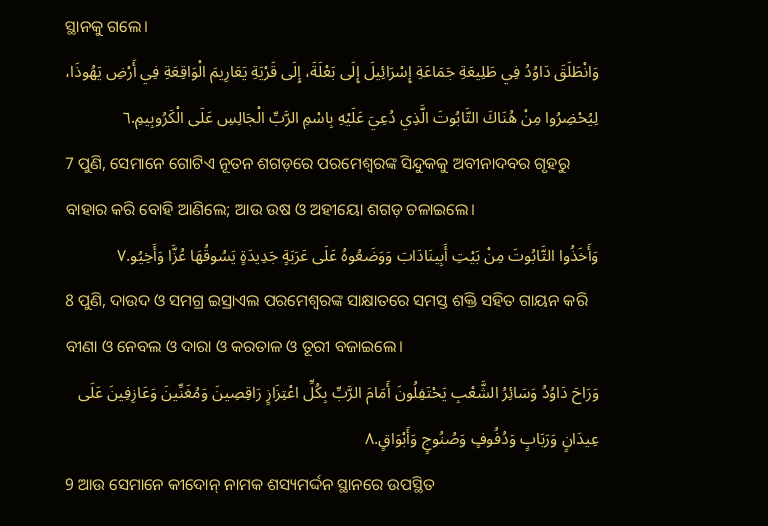ସ୍ଥାନକୁ ଗଲେ।
وَانْطَلَقَ دَاوُدُ فِي طَلِيعَةِ جَمَاعَةِ إِسْرَائِيلَ إِلَى بَعْلَةَ، إِلَى قَرْيَةِ يَعَارِيمَ الْوَاقِعَةِ فِي أَرْضِ يَهُوذَا، لِيُحْضِرُوا مِنْ هُنَاكَ التَّابُوتَ الَّذِي دُعِيَ عَلَيْهِ بِاسْمِ الرَّبِّ الْجَالِسِ عَلَى الْكَرُوبِيمِ.٦
7 ପୁଣି, ସେମାନେ ଗୋଟିଏ ନୂତନ ଶଗଡ଼ରେ ପରମେଶ୍ୱରଙ୍କ ସିନ୍ଦୁକକୁ ଅବୀନାଦବର ଗୃହରୁ ବାହାର କରି ବୋହି ଆଣିଲେ; ଆଉ ଉଷ ଓ ଅହୀୟୋ ଶଗଡ଼ ଚଳାଇଲେ।
وَأَخَذُوا التَّابُوتَ مِنْ بَيْتِ أَبِينَادَابَ وَوَضَعُوهُ عَلَى عَرَبَةٍ جَدِيدَةٍ يَسُوقُهَا عُزَّا وَأَخِيُو.٧
8 ପୁଣି, ଦାଉଦ ଓ ସମଗ୍ର ଇସ୍ରାଏଲ ପରମେଶ୍ୱରଙ୍କ ସାକ୍ଷାତରେ ସମସ୍ତ ଶକ୍ତି ସହିତ ଗାୟନ କରି ବୀଣା ଓ ନେବଲ ଓ ଦାରା ଓ କରତାଳ ଓ ତୂରୀ ବଜାଇଲେ।
وَرَاحَ دَاوُدُ وَسَائِرُ الشَّعْبِ يَحْتَفِلُونَ أَمَامَ الرَّبِّ بِكُلِّ اعْتِزَازٍ رَاقِصِينَ وَمُغَنِّينَ وَعَازِفِينَ عَلَى عِيدَانٍ وَرَبَابٍ وَدُفُوفٍ وَصُنُوجٍ وَأَبْوَاقٍ.٨
9 ଆଉ ସେମାନେ କୀଦୋନ୍‍ ନାମକ ଶସ୍ୟମର୍ଦ୍ଦନ ସ୍ଥାନରେ ଉପସ୍ଥିତ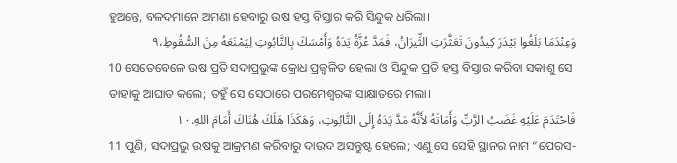ହୁଅନ୍ତେ, ବଳଦମାନେ ଅମଣା ହେବାରୁ ଉଷ ହସ୍ତ ବିସ୍ତାର କରି ସିନ୍ଦୁକ ଧରିଲା।
وَعِنْدَمَا بَلَغُوا بَيْدَرَ كِيدُونَ تَعَثَّرَتِ الثِّيرَانُ، فَمَدَّ عُزَّةُ يَدَهُ وَأَمْسَكَ بِالتَّابُوتِ لِيَمْنَعَهُ مِنَ السُّقُوطِ،٩
10 ସେତେବେଳେ ଉଷ ପ୍ରତି ସଦାପ୍ରଭୁଙ୍କ କ୍ରୋଧ ପ୍ରଜ୍ୱଳିତ ହେଲା ଓ ସିନ୍ଦୁକ ପ୍ରତି ହସ୍ତ ବିସ୍ତାର କରିବା ସକାଶୁ ସେ ତାହାକୁ ଆଘାତ କଲେ; ତହୁଁ ସେ ସେଠାରେ ପରମେଶ୍ୱରଙ୍କ ସାକ୍ଷାତରେ ମଲା।
فَاحْتَدَمَ عَلَيْهِ غَضَبُ الرَّبِّ وَأَمَاتَهُ لأَنَّهُ مَدَّ يَدَهُ إِلَى التَّابُوتِ، وَهَكَذَا هَلَكَ هُنَاكَ أَمَامَ اللهِ.١٠
11 ପୁଣି, ସଦାପ୍ରଭୁ ଉଷକୁ ଆକ୍ରମଣ କରିବାରୁ ଦାଉଦ ଅସନ୍ତୁଷ୍ଟ ହେଲେ; ଏଣୁ ସେ ସେହି ସ୍ଥାନର ନାମ “ପେରସ-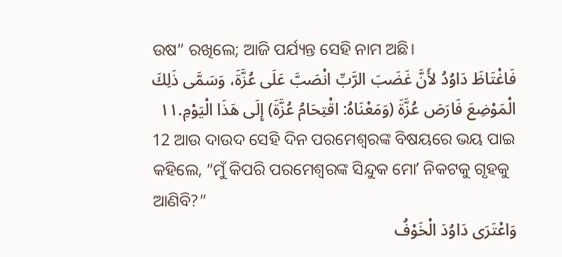ଉଷ” ରଖିଲେ; ଆଜି ପର୍ଯ୍ୟନ୍ତ ସେହି ନାମ ଅଛି।
فَاغْتَاظَ دَاوُدُ لأَنَّ غَضَبَ الرَّبِّ انْصَبَّ عَلَى عُزَّةَ، وَسَمَّى ذَلِكَ الْمَوْضِعَ فَارَصَ عُزَّةَ (وَمَعْنَاهُ: اقْتِحَامُ عُزَّةَ) إِلَى هَذَا الْيَوْمِ.١١
12 ଆଉ ଦାଉଦ ସେହି ଦିନ ପରମେଶ୍ୱରଙ୍କ ବିଷୟରେ ଭୟ ପାଇ କହିଲେ, “ମୁଁ କିପରି ପରମେଶ୍ୱରଙ୍କ ସିନ୍ଦୁକ ମୋʼ ନିକଟକୁ ଗୃହକୁ ଆଣିବି?”
وَاعْتَرَى دَاوُدَ الْخَوْفُ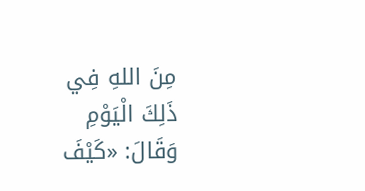مِنَ اللهِ فِي ذَلِكَ الْيَوْمِ وَقَالَ: «كَيْفَ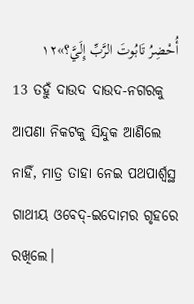أُحْضِرُ تَابُوتَ الرَّبِّ إِلَيَّ؟»١٢
13 ତହୁଁ ଦାଉଦ ଦାଉଦ-ନଗରକୁ ଆପଣା ନିକଟକୁ ସିନ୍ଦୁକ ଆଣିଲେ ନାହିଁ, ମାତ୍ର ତାହା ନେଇ ପଥପାର୍ଶ୍ୱସ୍ଥ ଗାଥୀୟ ଓବେଦ୍‍-ଇଦୋମର ଗୃହରେ ରଖିଲେ।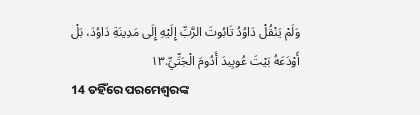وَلَمْ يَنْقُلْ دَاوُدُ تَابُوتَ الرَّبِّ إِلَيْهِ إِلَى مَدِينَةِ دَاوُدَ، بَلْ أَوْدَعَهُ بَيْتَ عُوبِيدَ أَدُومَ الْجَتِّيِّ.١٣
14 ତହିଁରେ ପରମେଶ୍ୱରଙ୍କ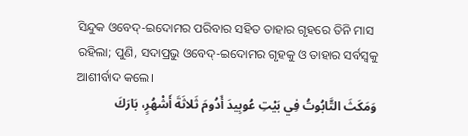ସିନ୍ଦୁକ ଓବେଦ୍‍-ଇଦୋମର ପରିବାର ସହିତ ତାହାର ଗୃହରେ ତିନି ମାସ ରହିଲା; ପୁଣି, ସଦାପ୍ରଭୁ ଓବେଦ୍‍-ଇଦୋମର ଗୃହକୁ ଓ ତାହାର ସର୍ବସ୍ୱକୁ ଆଶୀର୍ବାଦ କଲେ।
وَمَكَثَ التَّابُوتُ فِي بَيْتِ عُوبِيدَ أَدُومَ ثَلاثَةَ أَشْهُرٍ، بَارَكَ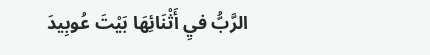الرَّبُّ فيِ أَثْنَائِهَا بَيْتَ عُوبِيدَ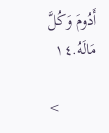أَدُومَ وَكُلَّ مَالَهُ.١٤

<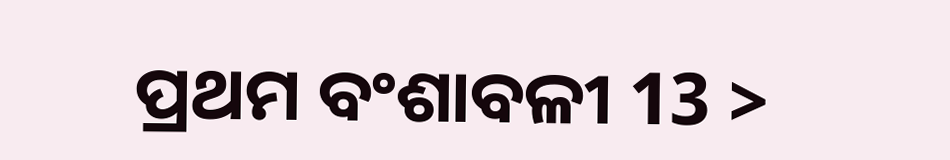ପ୍ରଥମ ବଂଶାବଳୀ 13 >